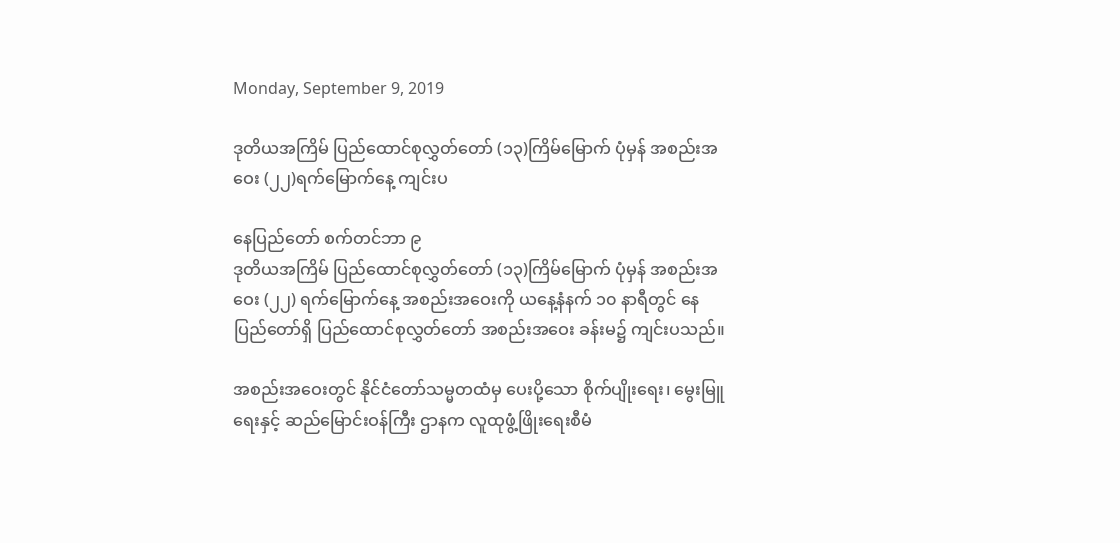Monday, September 9, 2019

ဒုတိယအကြိမ် ပြည်ထောင်စုလွှတ်တော် (၁၃)ကြိမ်မြောက် ပုံမှန် အစည်းအဝေး (၂၂)ရက်မြောက်နေ့ ကျင်းပ

နေပြည်တော် စက်တင်ဘာ ၉
ဒုတိယအကြိမ် ပြည်ထောင်စုလွှတ်တော် (၁၃)ကြိမ်မြောက် ပုံမှန် အစည်းအဝေး (၂၂) ရက်မြောက်နေ့ အစည်းအဝေးကို ယနေ့နံနက် ၁၀ နာရီတွင် နေပြည်တော်ရှိ ပြည်ထောင်စုလွှတ်တော် အစည်းအဝေး ခန်းမ၌ ကျင်းပသည်။

အစည်းအဝေးတွင် နိုင်ငံတော်သမ္မတထံမှ ပေးပို့သော စိုက်ပျိုးရေး၊ မွေးမြူရေးနှင့် ဆည်မြောင်းဝန်ကြီး ဌာနက လူထုဖွံ့ဖြိုးရေးစီမံ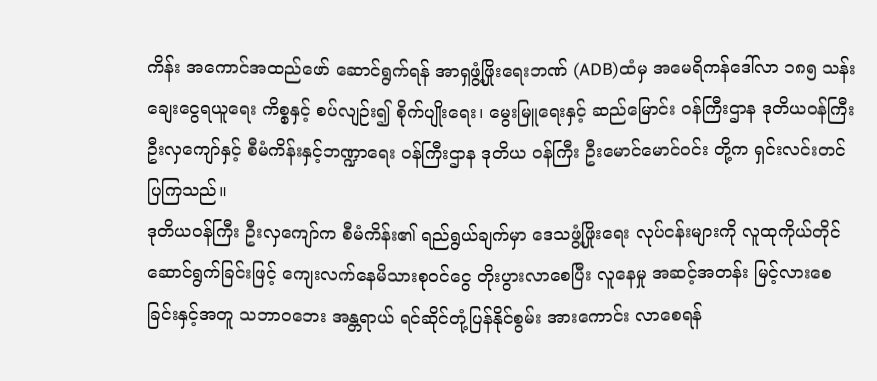ကိန်း အကောင်အထည်ဖော် ဆောင်ရွက်ရန် အာရှဖွံ့ဖြိုးရေးဘဏ် (ADB)ထံမှ အမေရိကန်ဒေါ်လာ ၁၈၅ သန်း ချေးငွေရယူရေး ကိစ္စနှင့် စပ်လျဉ်း၍ စိုက်ပျိုးရေး၊ မွေးမြူရေးနှင့် ဆည်မြောင်း ဝန်ကြီးဌာန ဒုတိယဝန်ကြီး ဦးလှကျော်နှင့် စီမံကိန်းနှင့်ဘဏ္ဍာရေး ဝန်ကြီးဌာန ဒုတိယ ဝန်ကြီး ဦးမောင်မောင်ဝင်း တို့က ရှင်းလင်းတင်ပြကြသည်။
ဒုတိယဝန်ကြီး ဦးလှကျော်က စီမံကိန်း၏ ရည်ရွယ်ချက်မှာ ဒေသဖွံ့ဖြိုးရေး လုပ်ငန်းများကို လူထုကိုယ်တိုင်ဆောင်ရွက်ခြင်းဖြင့် ကျေးလက်နေမိသားစုဝင်ငွေ တိုးပွားလာစေပြီး လူနေမှု အဆင့်အတန်း မြင့်လားစေခြင်းနှင့်အတူ သဘာ၀ဘေး အန္တရာယ် ရင်ဆိုင်တုံ့ပြန်နိုင်စွမ်း အားကောင်း လာစေရန်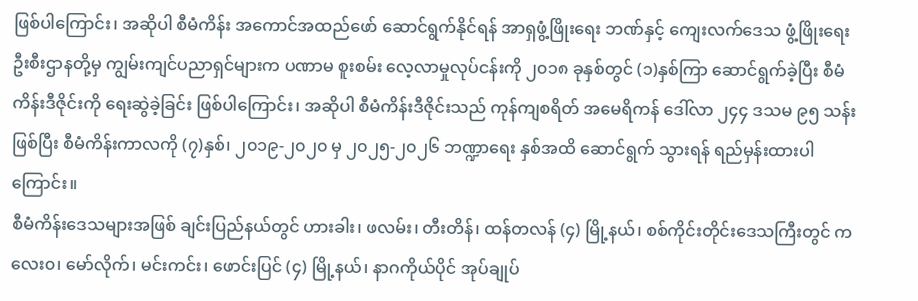ဖြစ်ပါကြောင်း၊ အဆိုပါ စီမံကိန်း အကောင်အထည်ဖော် ဆောင်ရွက်နိုင်ရန် အာရှဖွံ့ဖြိုးရေး ဘဏ်နှင့် ကျေးလက်ဒေသ ဖွံ့ဖြိုးရေးဦးစီးဌာနတို့မှ ကျွမ်းကျင်ပညာရှင်များက ပဏာမ စူးစမ်း လေ့လာမှုလုပ်ငန်းကို ၂၀၁၈ ခုနှစ်တွင် (၁)နှစ်ကြာ ဆောင်ရွက်ခဲ့ပြီး စီမံကိန်းဒီဇိုင်းကို ရေးဆွဲခဲ့ခြင်း ဖြစ်ပါကြောင်း၊ အဆိုပါ စီမံကိန်းဒီဇိုင်းသည် ကုန်ကျစရိတ် အမေရိကန် ဒေါ်လာ ၂၄၄ ဒသမ ၉၅ သန်းဖြစ်ပြီး စီမံကိန်းကာလကို (၇)နှစ်၊ ၂၀၁၉-၂၀၂၀ မှ ၂၀၂၅-၂၀၂၆ ဘဏ္ဍာရေး နှစ်အထိ ဆောင်ရွက် သွားရန် ရည်မှန်းထားပါကြောင်း။
စီမံကိန်းဒေသများအဖြစ် ချင်းပြည်နယ်တွင် ဟားခါး၊ ဖလမ်း၊ တီးတိန်၊ ထန်တလန် (၄) မြို့နယ်၊ စစ်ကိုင်းတိုင်းဒေသကြီးတွင် ကလေး၀၊ မော်လိုက်၊ မင်းကင်း၊ ဖောင်းပြင် (၄) မြို့နယ်၊ နာဂကိုယ်ပိုင် အုပ်ချုပ်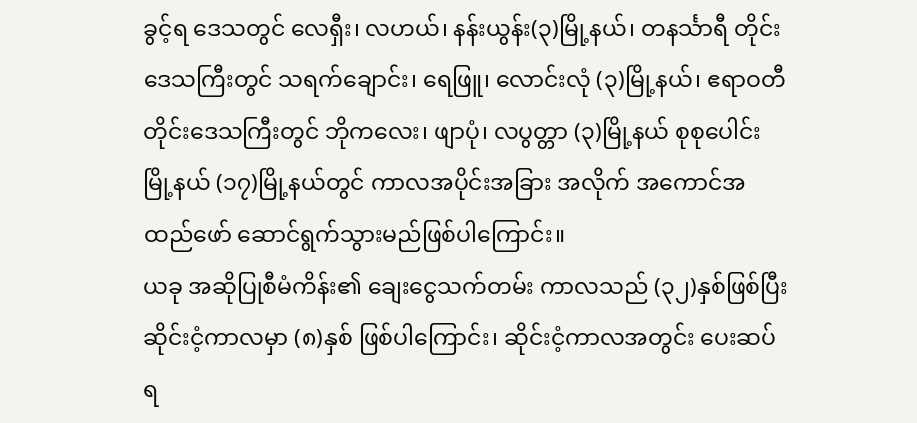ခွင့်ရ ဒေသတွင် လေရှီး၊ လဟယ်၊ နန်းယွန်း(၃)မြို့နယ်၊ တနင်္သာရီ တိုင်းဒေသကြီးတွင် သရက်ချောင်း၊ ရေဖြူ၊ လောင်းလုံ (၃)မြို့နယ်၊ ဧရာဝတီတိုင်းဒေသကြီးတွင် ဘိုကလေး၊ ဖျာပုံ၊ လပွတ္တာ (၃)မြို့နယ် စုစုပေါင်း မြို့နယ် (၁၇)မြို့နယ်တွင် ကာလအပိုင်းအခြား အလိုက် အကောင်အထည်ဖော် ဆောင်ရွက်သွားမည်ဖြစ်ပါကြောင်း။
ယခု အဆိုပြုစီမံကိန်း၏ ချေးငွေသက်တမ်း ကာလသည် (၃၂)နှစ်ဖြစ်ပြီး ဆိုင်းငံ့ကာလမှာ (၈)နှစ် ဖြစ်ပါကြောင်း၊ ဆိုင်းငံ့ကာလအတွင်း ပေးဆပ်ရ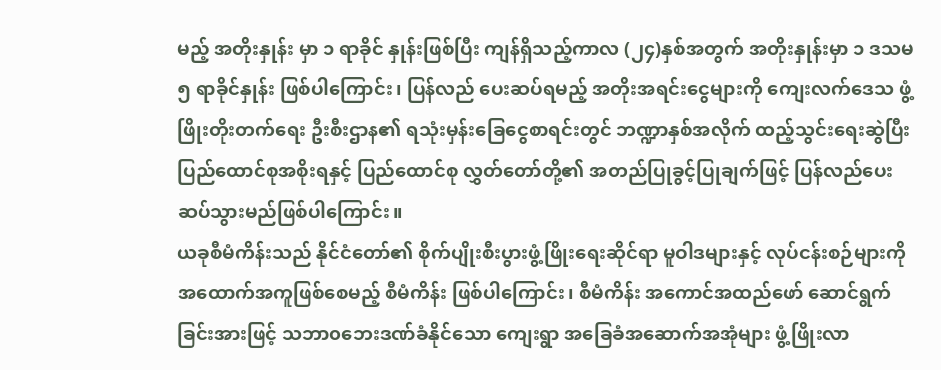မည့် အတိုးနှုန်း မှာ ၁ ရာခိုင် နှုန်းဖြစ်ပြီး ကျန်ရှိသည့်ကာလ (၂၄)နှစ်အတွက် အတိုးနှုန်းမှာ ၁ ဒသမ ၅ ရာခိုင်နှုန်း ဖြစ်ပါကြောင်း၊ ပြန်လည် ပေးဆပ်ရမည့် အတိုးအရင်းငွေများကို ကျေးလက်ဒေသ ဖွံ့ဖြိုးတိုးတက်ရေး ဦးစီးဌာန၏ ရသုံးမှန်းခြေငွေစာရင်းတွင် ဘဏ္ဍာနှစ်အလိုက် ထည့်သွင်းရေးဆွဲပြီး ပြည်ထောင်စုအစိုးရနှင့် ပြည်ထောင်စု လွှတ်တော်တို့၏ အတည်ပြုခွင့်ပြုချက်ဖြင့် ပြန်လည်ပေးဆပ်သွားမည်ဖြစ်ပါကြောင်း။
ယခုစီမံကိန်းသည် နိုင်ငံတော်၏ စိုက်ပျိုးစီးပွားဖွံ့ဖြိုးရေးဆိုင်ရာ မူဝါဒများနှင့် လုပ်ငန်းစဉ်များကို အထောက်အကူဖြစ်စေမည့် စီမံကိန်း ဖြစ်ပါကြောင်း၊ စီမံကိန်း အကောင်အထည်ဖော် ဆောင်ရွက်ခြင်းအားဖြင့် သဘာ၀ဘေးဒဏ်ခံနိုင်သော ကျေးရွာ အခြေခံအဆောက်အအုံများ ဖွံ့ဖြိုးလာ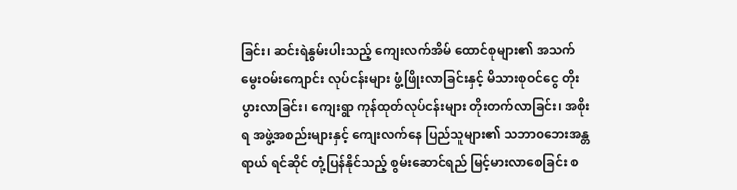ခြင်း၊ ဆင်းရဲနွမ်းပါးသည့် ကျေးလက်အိမ် ထောင်စုများ၏ အသက်မွေးဝမ်းကျောင်း လုပ်ငန်းများ ဖွံ့ဖြိုးလာခြင်းနှင့် မိသားစုဝင်ငွေ တိုးပွားလာခြင်း၊ ကျေးရွာ ကုန်ထုတ်လုပ်ငန်းများ တိုးတက်လာခြင်း၊ အစိုးရ အဖွဲ့အစည်းများနှင့် ကျေးလက်နေ ပြည်သူများ၏ သဘာ၀ဘေးအန္တရာယ် ရင်ဆိုင် တုံ့ပြန်နိုင်သည့် စွမ်းဆောင်ရည် မြင့်မားလာစေခြင်း စ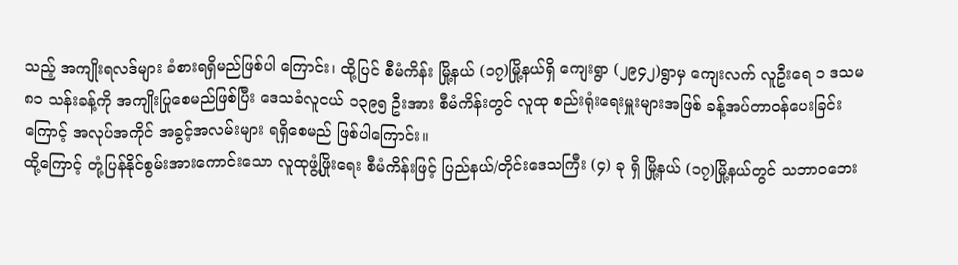သည့် အကျိုးရလဒ်များ ခံစားရရှိမည်ဖြစ်ပါ ကြောင်း၊ ထို့ပြင် စီမံကိန်း မြို့နယ် (၁၇)မြို့နယ်ရှိ ကျေးရွာ (၂၉၄၂)ရွာမှ ကျေးလက် လူဦးရေ ၁ ဒသမ ၈၁ သန်းခန့်ကို အကျိုးပြုစေမည်ဖြစ်ပြီး ဒေသခံလူငယ် ၁၃၉၅ ဦးအား စီမံကိန်းတွင် လူထု စည်းရုံးရေးမှူးများအဖြစ် ခန့်အပ်တာဝန်ပေးခြင်းကြောင့် အလုပ်အကိုင် အခွင့်အလမ်းများ ရရှိစေမည် ဖြစ်ပါကြောင်း။
ထို့ကြောင့် တုံ့ပြန်နိုင်စွမ်းအားကောင်းသော လူထုဖွံ့ဖြိုးရေး စီမံကိန်းဖြင့် ပြည်နယ်/တိုင်းဒေသကြီး (၄) ခု ရှိ မြို့နယ် (၁၇)မြို့နယ်တွင် သဘာ၀ဘေး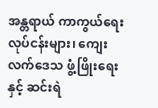အန္တရာယ် ကာကွယ်ရေးလုပ်ငန်းများ၊ ကျေးလက်ဒေသ ဖွံ့ဖြိုးရေးနှင့် ဆင်းရဲ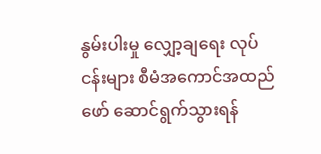နွမ်းပါးမှု လျှော့ချရေး လုပ်ငန်းများ စီမံအကောင်အထည်ဖော် ဆောင်ရွက်သွားရန်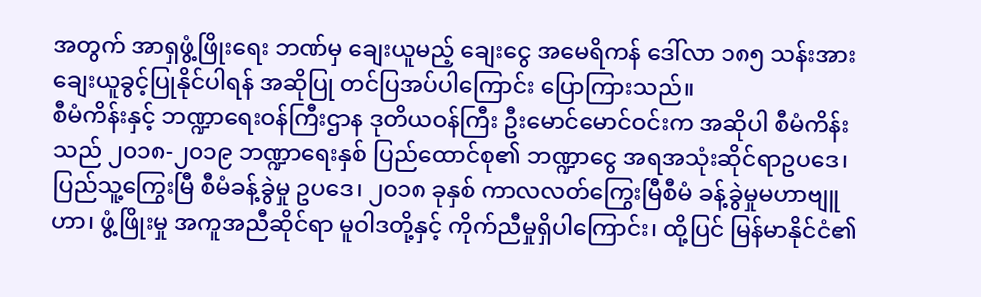အတွက် အာရှဖွံ့ဖြိုးရေး ဘဏ်မှ ချေးယူမည့် ချေးငွေ အမေရိကန် ဒေါ်လာ ၁၈၅ သန်းအား ချေးယူခွင့်ပြုနိုင်ပါရန် အဆိုပြု တင်ပြအပ်ပါကြောင်း ပြောကြားသည်။
စီမံကိန်းနှင့် ဘဏ္ဍာရေးဝန်ကြီးဌာန ဒုတိယဝန်ကြီး ဦးမောင်မောင်ဝင်းက အဆိုပါ စီမံကိန်းသည် ၂၀၁၈-၂၀၁၉ ဘဏ္ဍာရေးနှစ် ပြည်ထောင်စု၏ ဘဏ္ဍာငွေ အရအသုံးဆိုင်ရာဥပဒေ၊ ပြည်သူ့ကြွေးမြီ စီမံခန့်ခွဲမှု ဥပဒေ၊ ၂၀၁၈ ခုနှစ် ကာလလတ်ကြွေးမြီစီမံ ခန့်ခွဲမှုမဟာဗျူဟာ၊ ဖွံ့ဖြိုးမှု အကူအညီဆိုင်ရာ မူဝါဒတို့နှင့် ကိုက်ညီမှုရှိပါကြောင်း၊ ထို့ပြင် မြန်မာနိုင်ငံ၏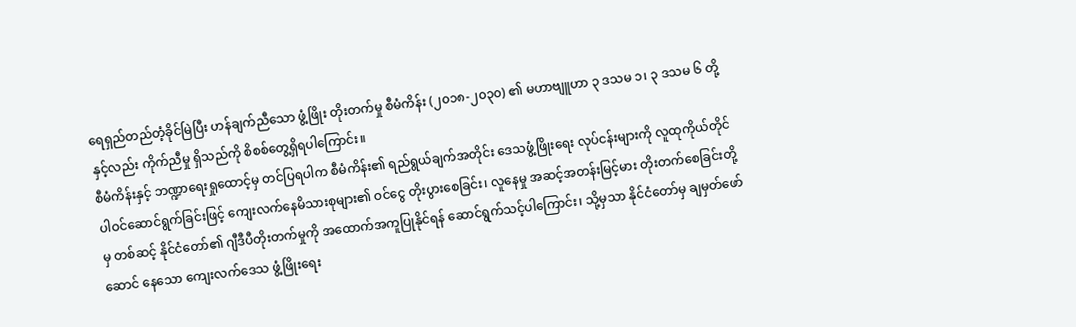ရေရှည်တည်တံ့ခိုင်မြဲပြီး ဟန်ချက်ညီသော ဖွံ့ဖြိုး တိုးတက်မှု စီမံကိန်း (၂၀၁၈-၂၀၃၀) ၏ မဟာဗျူဟာ ၃ ဒသမ ၁၊ ၃ ဒသမ ၆ တို့နှင့်လည်း ကိုက်ညီမှု ရှိသည်ကို စိစစ်တွေ့ရှိရပါကြောင်း။
စီမံကိန်းနှင့် ဘဏ္ဍာရေးရှုထောင့်မှ တင်ပြရပါက စီမံကိန်း၏ ရည်ရွယ်ချက်အတိုင်း ဒေသဖွံ့ဖြိုးရေး လုပ်ငန်းများကို လူထုကိုယ်တိုင် ပါဝင်ဆောင်ရွက်ခြင်းဖြင့် ကျေးလက်နေမိသားစုများ၏ ဝင်ငွေ တိုးပွားစေခြင်း၊ လူနေမှု အဆင့်အတန်းမြင့်မား တိုးတက်စေခြင်းတို့မှ တစ်ဆင့် နိုင်ငံတော်၏ ဂျီဒီပီတိုးတက်မှုကို အထောက်အကူပြုနိုင်ရန် ဆောင်ရွက်သင့်ပါကြောင်း၊ သို့မှသာ နိုင်ငံတော်မှ ချမှတ်ဖော်ဆောင် နေသော ကျေးလက်ဒေသ ဖွံ့ဖြိုးရေး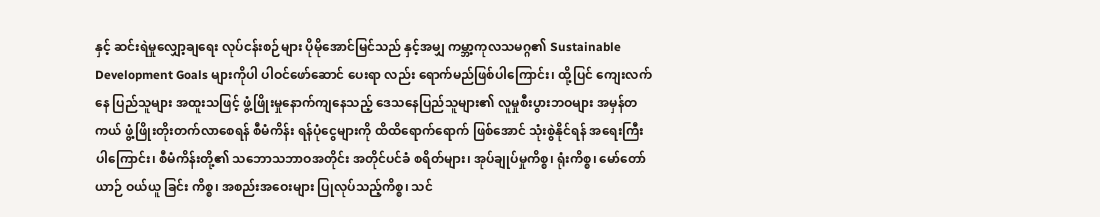နှင့် ဆင်းရဲမှုလျှော့ချရေး လုပ်ငန်းစဉ်များ ပိုမိုအောင်မြင်သည် နှင့်အမျှ ကမ္ဘာ့ကုလသမဂ္ဂ၏ Sustainable Development Goals များကိုပါ ပါဝင်ဖော်ဆောင် ပေးရာ လည်း ရောက်မည်ဖြစ်ပါကြောင်း၊ ထို့ပြင် ကျေးလက်နေ ပြည်သူများ အထူးသဖြင့် ဖွံ့ဖြိုးမှုနောက်ကျနေသည့် ဒေသနေပြည်သူများ၏ လူမှုစီးပွားဘဝများ အမှန်တကယ် ဖွံ့ဖြိုးတိုးတက်လာစေရန် စီမံကိန်း ရန်ပုံငွေများကို ထိထိရောက်ရောက် ဖြစ်အောင် သုံးစွဲနိုင်ရန် အရေးကြီးပါကြောင်း၊ စီမံကိန်းတို့၏ သဘောသဘာဝအတိုင်း အတိုင်ပင်ခံ စရိတ်များ၊ အုပ်ချုပ်မှုကိစ္စ၊ ရုံးကိစ္စ၊ မော်တော်ယာဉ် ဝယ်ယူ ခြင်း ကိစ္စ၊ အစည်းအဝေးများ ပြုလုပ်သည့်ကိစ္စ၊ သင်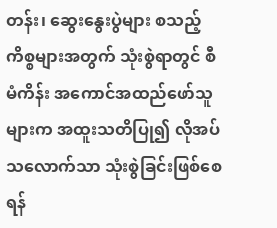တန်း၊ ဆွေးနွေးပွဲများ စသည့် ကိစ္စများအတွက် သုံးစွဲရာတွင် စီမံကိန်း အကောင်အထည်ဖော်သူများက အထူးသတိပြု၍ လိုအပ်သလောက်သာ သုံးစွဲခြင်းဖြစ်စေရန်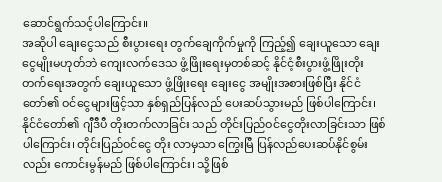ဆောင်ရွက်သင့်ပါကြောင်း။
အဆိုပါ ချေးငွေသည် စီးပွားရေး တွက်ချေကိုက်မှုကို ကြည့်၍ ချေးယူသော ချေးငွေမျိုးမဟုတ်ဘဲ ကျေးလက်ဒေသ ဖွံ့ဖြိုးရေးမှတစ်ဆင့် နိုင်ငံ့စီးပွားဖွံ့ဖြိုးတိုးတက်ရေးအတွက် ချေးယူသော ဖွံ့ဖြိုးရေး ချေးငွေ အမျိုးအစားဖြစ်ပြီး နိုင်ငံတော်၏ ဝင်ငွေများဖြင့်သာ နှစ်ရှည်ပြန်လည် ပေးဆပ်သွားမည် ဖြစ်ပါကြောင်း၊ နိုင်ငံတော်၏ ဂျီဒီပီ တိုးတက်လာခြင်း သည် တိုင်းပြည်ဝင်ငွေတိုးလာခြင်းသာ ဖြစ်ပါကြောင်း၊ တိုင်းပြည်ဝင်ငွေ တိုး လာမှသာ ကြွေးမြီ ပြန်လည်ပေးဆပ်နိုင်စွမ်းလည်း ကောင်းမွန်မည် ဖြစ်ပါကြောင်း၊ သို့ဖြစ်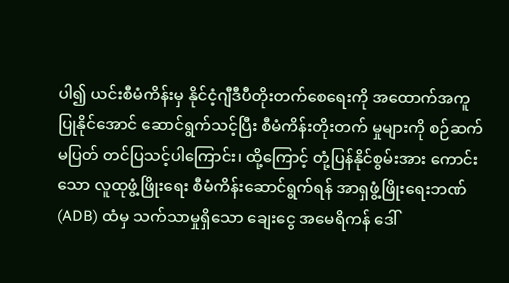ပါ၍ ယင်းစီမံကိန်းမှ နိုင်ငံ့ဂျီဒီပီတိုးတက်စေရေးကို အထောက်အကူပြုနိုင်အောင် ဆောင်ရွက်သင့်ပြီး စီမံကိန်းတိုးတက် မှုများကို စဉ်ဆက်မပြတ် တင်ပြသင့်ပါကြောင်း၊ ထို့ကြောင့် တုံ့ပြန်နိုင်စွမ်းအား ကောင်းသော လူထုဖွံ့ဖြိုးရေး စီမံကိန်းဆောင်ရွက်ရန် အာရှဖွံ့ဖြိုးရေးဘဏ် (ADB) ထံမှ သက်သာမှုရှိသော ချေးငွေ အမေရိကန် ဒေါ်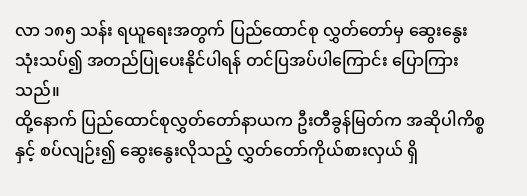လာ ၁၈၅ သန်း ရယူရေးအတွက် ပြည်ထောင်စု လွှတ်တော်မှ ဆွေးနွေးသုံးသပ်၍ အတည်ပြုပေးနိုင်ပါရန် တင်ပြအပ်ပါကြောင်း ပြောကြားသည်။
ထို့နောက် ပြည်ထောင်စုလွှတ်တော်နာယက ဦးတီခွန်မြတ်က အဆိုပါကိစ္စနှင့် စပ်လျဉ်း၍ ဆွေးနွေးလိုသည့် လွှတ်တော်ကိုယ်စားလှယ် ရှိ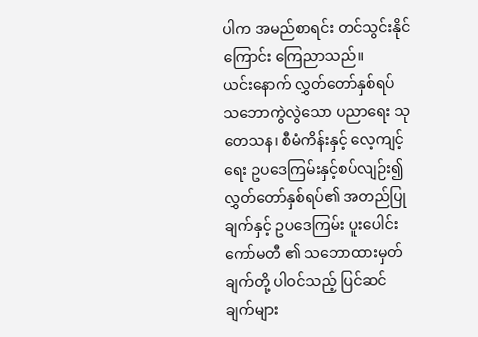ပါက အမည်စာရင်း တင်သွင်းနိုင်ကြောင်း ကြေညာသည်။
ယင်းနောက် လွှတ်တော်နှစ်ရပ် သဘောကွဲလွဲသော ပညာရေး သုတေသန၊ စီမံကိန်းနှင့် လေ့ကျင့်ရေး ဥပဒေကြမ်းနှင့်စပ်လျဉ်း၍ လွှတ်တော်နှစ်ရပ်၏ အတည်ပြုချက်နှင့် ဥပဒေကြမ်း ပူးပေါင်းကော်မတီ ၏ သဘောထားမှတ်ချက်တို့ ပါဝင်သည့် ပြင်ဆင်ချက်များ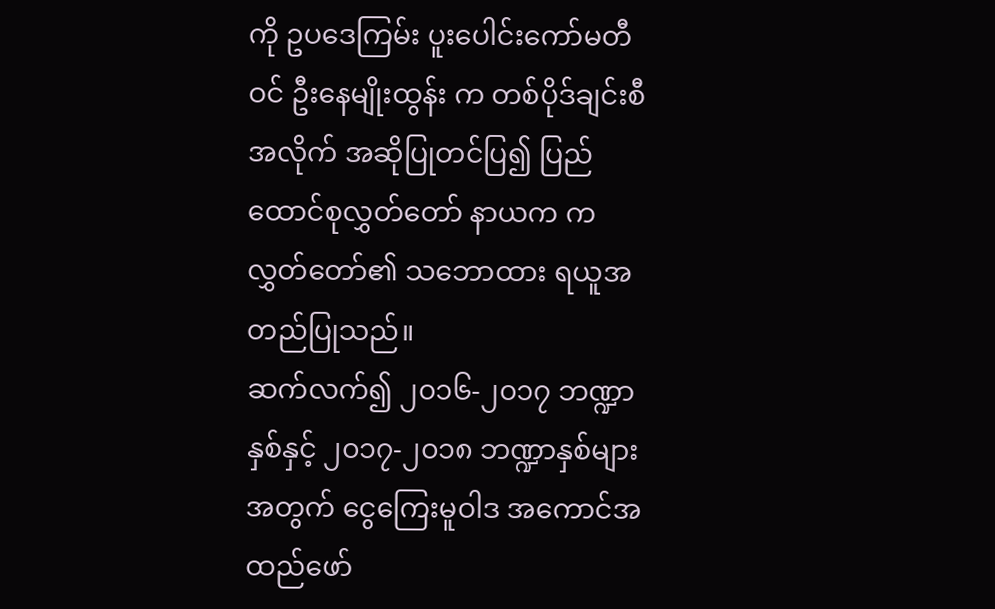ကို ဥပဒေကြမ်း ပူးပေါင်းကော်မတီဝင် ဦးနေမျိုးထွန်း က တစ်ပိုဒ်ချင်းစီ အလိုက် အဆိုပြုတင်ပြ၍ ပြည်ထောင်စုလွှတ်တော် နာယက က လွှတ်တော်၏ သဘောထား ရယူအတည်ပြုသည်။
ဆက်လက်၍ ၂၀၁၆-၂၀၁၇ ဘဏ္ဍာနှစ်နှင့် ၂၀၁၇-၂၀၁၈ ဘဏ္ဍာနှစ်များအတွက် ငွေကြေးမူဝါဒ အကောင်အထည်ဖော်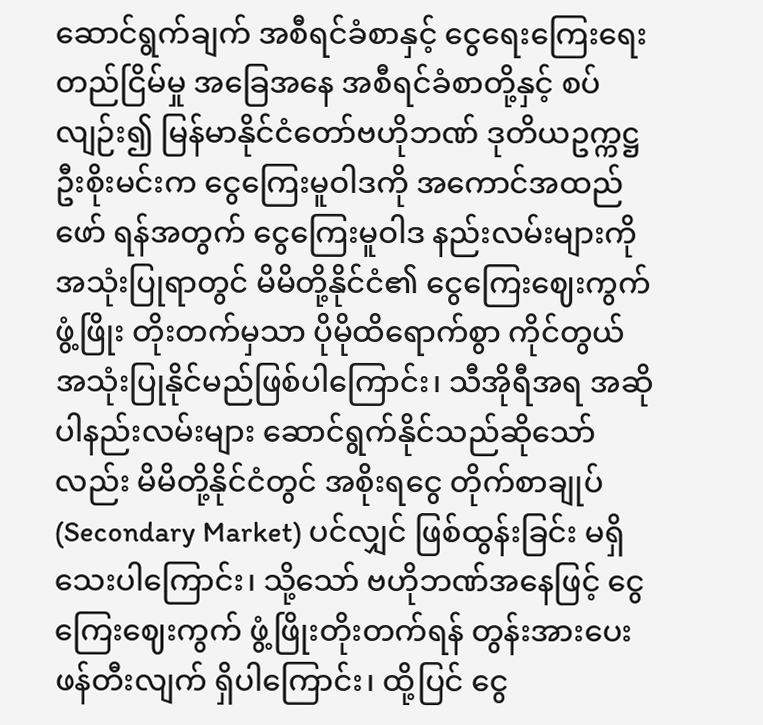ဆောင်ရွက်ချက် အစီရင်ခံစာနှင့် ငွေရေးကြေးရေး တည်ငြိမ်မှု အခြေအနေ အစီရင်ခံစာတို့နှင့် စပ်လျဉ်း၍ မြန်မာနိုင်ငံတော်ဗဟိုဘဏ် ဒုတိယဥက္ကဋ္ဌ ဦးစိုးမင်းက ငွေကြေးမူဝါဒကို အကောင်အထည်ဖော် ရန်အတွက် ငွေကြေးမူဝါဒ နည်းလမ်းများကို အသုံးပြုရာတွင် မိမိတို့နိုင်ငံ၏ ငွေကြေးဈေးကွက်ဖွံ့ဖြိုး တိုးတက်မှသာ ပိုမိုထိရောက်စွာ ကိုင်တွယ် အသုံးပြုနိုင်မည်ဖြစ်ပါကြောင်း၊ သီအိုရီအရ အဆိုပါနည်းလမ်းများ ဆောင်ရွက်နိုင်သည်ဆိုသော်လည်း မိမိတို့နိုင်ငံတွင် အစိုးရငွေ တိုက်စာချုပ် (Secondary Market) ပင်လျှင် ဖြစ်ထွန်းခြင်း မရှိသေးပါကြောင်း၊ သို့သော် ဗဟိုဘဏ်အနေဖြင့် ငွေကြေးဈေးကွက် ဖွံ့ဖြိုးတိုးတက်ရန် တွန်းအားပေး ဖန်တီးလျက် ရှိပါကြောင်း၊ ထို့ပြင် ငွေ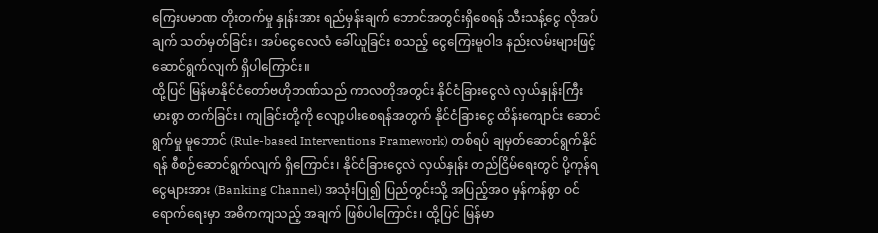ကြေးပမာဏ တိုးတက်မှု နှုန်းအား ရည်မှန်းချက် ဘောင်အတွင်းရှိစေရန် သီးသန့်ငွေ လိုအပ်ချက် သတ်မှတ်ခြင်း၊ အပ်ငွေလေလံ ခေါ်ယူခြင်း စသည့် ငွေကြေးမူဝါဒ နည်းလမ်းများဖြင့် ဆောင်ရွက်လျက် ရှိပါကြောင်း။
ထို့ပြင် မြန်မာနိုင်ငံတော်ဗဟိုဘဏ်သည် ကာလတိုအတွင်း နိုင်ငံခြားငွေလဲ လှယ်နှုန်းကြီးမားစွာ တက်ခြင်း၊ ကျခြင်းတို့ကို လျော့ပါးစေရန်အတွက် နိုင်ငံခြားငွေ ထိန်းကျောင်း ဆောင်ရွက်မှု မူဘောင် (Rule-based Interventions Framework) တစ်ရပ် ချမှတ်ဆောင်ရွက်နိုင်ရန် စီစဉ်ဆောင်ရွက်လျက် ရှိကြောင်း၊ နိုင်ငံခြားငွေလဲ လှယ်နှုန်း တည်ငြိမ်ရေးတွင် ပို့ကုန်ရငွေများအား (Banking Channel) အသုံးပြု၍ ပြည်တွင်းသို့ အပြည့်အဝ မှန်ကန်စွာ ဝင်ရောက်ရေးမှာ အဓိကကျသည့် အချက် ဖြစ်ပါကြောင်း၊ ထို့ပြင် မြန်မာ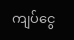ကျပ်ငွေ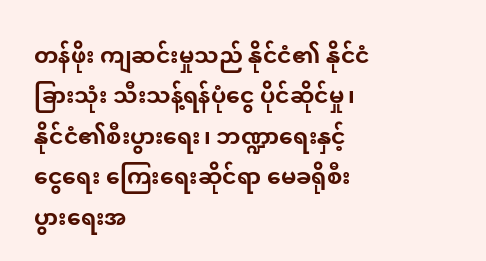တန်ဖိုး ကျဆင်းမှုသည် နိုင်ငံ၏ နိုင်ငံခြားသုံး သီးသန့်ရန်ပုံငွေ ပိုင်ဆိုင်မှု၊ နိုင်ငံ၏စီးပွားရေး၊ ဘဏ္ဍာရေးနှင့် ငွေရေး ကြေးရေးဆိုင်ရာ မေခရိုစီးပွားရေးအ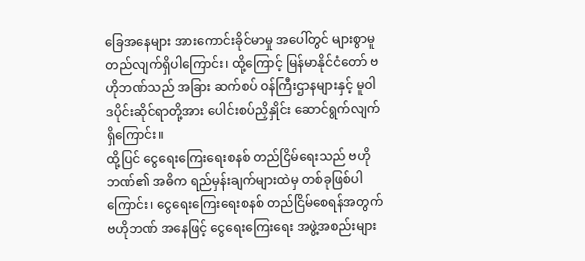ခြေအနေများ အားကောင်းခိုင်မာမှု အပေါ်တွင် များစွာမူတည်လျက်ရှိပါကြောင်း၊ ထို့ကြောင့် မြန်မာနိုင်ငံတော် ဗဟိုဘဏ်သည် အခြား ဆက်စပ် ဝန်ကြီးဌာနများနှင့် မူဝါဒပိုင်းဆိုင်ရာတို့အား ပေါင်းစပ်ညှိနှိုင်း ဆောင်ရွက်လျက်ရှိကြောင်း။
ထို့ပြင် ငွေရေးကြေးရေးစနစ် တည်ငြိမ်ရေးသည် ဗဟိုဘဏ်၏ အဓိက ရည်မှန်းချက်များထဲမှ တစ်ခုဖြစ်ပါကြောင်း၊ ငွေရေးကြေးရေးစနစ် တည်ငြိမ်စေရန်အတွက် ဗဟိုဘဏ် အနေဖြင့် ငွေရေးကြေးရေး အဖွဲ့အစည်းများ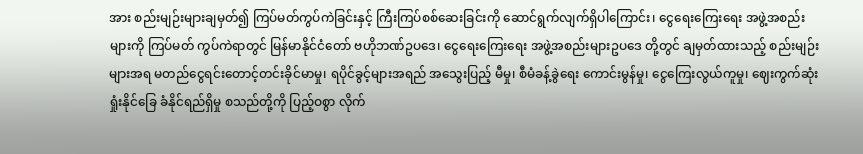အား စည်းမျဉ်းများချမှတ်၍ ကြပ်မတ်ကွပ်ကဲခြင်းနှင့် ကြီးကြပ်စစ်ဆေးခြင်းကို ဆောင်ရွက်လျက်ရှိပါကြောင်း၊ ငွေရေးကြေးရေး အဖွဲ့အစည်းများကို ကြပ်မတ် ကွပ်ကဲရာတွင် မြန်မာနိုင်ငံတော် ဗဟိုဘဏ်ဥပဒေ၊ ငွေရေးကြေးရေး အဖွဲ့အစည်းများဥပဒေ တို့တွင် ချမှတ်ထားသည့် စည်းမျဉ်းများအရ မတည်ငွေရင်းတောင့်တင်းခိုင်မာမှု၊ ရပိုင်ခွင့်များအရည် အသွေးပြည့် မီမှု၊ စီမံခန့်ခွဲရေး ကောင်းမွန်မှု၊ ငွေကြေးလွယ်ကူမှု၊ ဈေးကွက်ဆုံးရှုံးနိုင်ခြေ ခံနိုင်ရည်ရှိမှု စသည်တို့ကို ပြည့်ဝစွာ လိုက်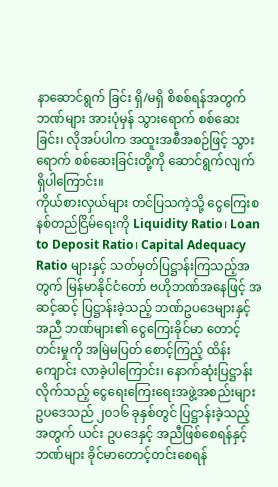နာဆောင်ရွက် ခြင်း ရှိ/မရှိ စိစစ်ရန်အတွက် ဘဏ်များ အားပုံမှန် သွားရောက် စစ်ဆေးခြင်း၊ လိုအပ်ပါက အထူးအစီအစဉ်ဖြင့် သွားရောက် စစ်ဆေးခြင်းတို့ကို ဆောင်ရွက်လျက် ရှိပါကြောင်း။
ကိုယ်စားလှယ်များ တင်ပြသကဲ့သို့ ငွေကြေးစနစ်တည်ငြိမ်ရေးကို Liquidity Ratio၊ Loan to Deposit Ratio၊ Capital Adequacy Ratio များနှင့် သတ်မှတ်ပြဋ္ဌာန်းကြသည့်အတွက် မြန်မာနိုင်ငံတော် ဗဟိုဘဏ်အနေဖြင့် အဆင့်ဆင့် ပြဋ္ဌာန်းခဲ့သည့် ဘဏ်ဥပဒေများနှင့်အညီ ဘဏ်များ၏ ငွေကြေးခိုင်မာ တောင့်တင်းမှုကို အမြဲမပြတ် စောင့်ကြည့် ထိန်းကျောင်း လာခဲ့ပါကြောင်း၊ နောက်ဆုံးပြဋ္ဌာန်း လိုက်သည့် ငွေရေးကြေးရေးအဖွဲ့အစည်းများ ဥပဒေသည် ၂၀၁၆ ခုနှစ်တွင် ပြဋ္ဌာန်းခဲ့သည့်အတွက် ယင်း ဥပဒေနှင့် အညီဖြစ်စေရန်နှင့် ဘဏ်များ ခိုင်မာတောင့်တင်းစေရန်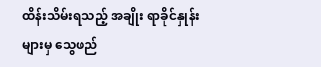ထိန်းသိမ်းရသည့် အချိုး ရာခိုင်နှုန်းများမှ သွေဖည်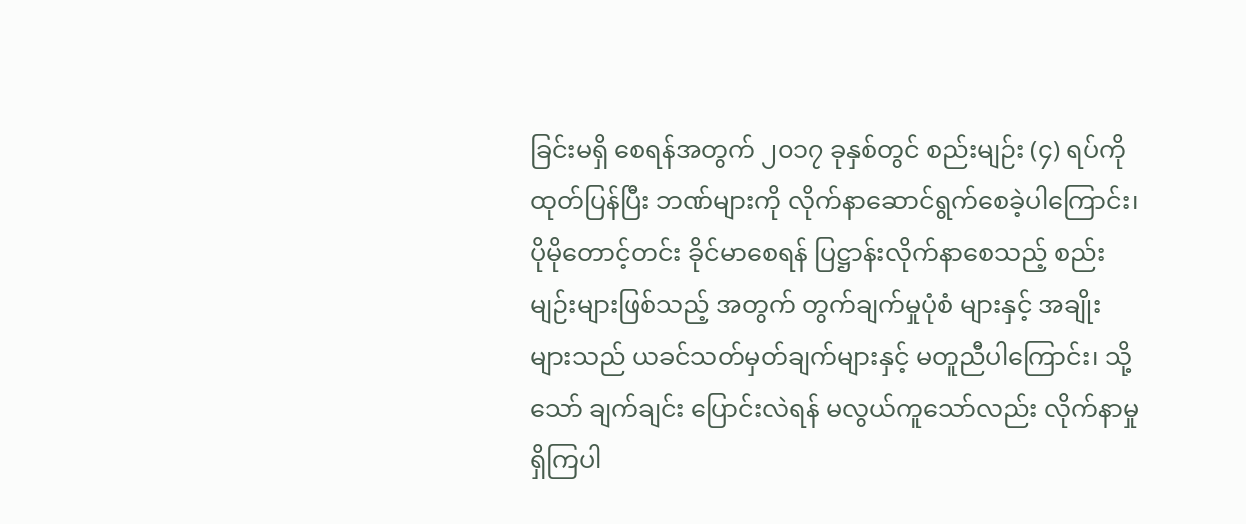ခြင်းမရှိ စေရန်အတွက် ၂၀၁၇ ခုနှစ်တွင် စည်းမျဉ်း (၄) ရပ်ကို ထုတ်ပြန်ပြီး ဘဏ်များကို လိုက်နာဆောင်ရွက်စေခဲ့ပါကြောင်း၊ ပိုမိုတောင့်တင်း ခိုင်မာစေရန် ပြဋ္ဌာန်းလိုက်နာစေသည့် စည်းမျဉ်းများဖြစ်သည့် အတွက် တွက်ချက်မှုပုံစံ များနှင့် အချိုးများသည် ယခင်သတ်မှတ်ချက်များနှင့် မတူညီပါကြောင်း၊ သို့သော် ချက်ချင်း ပြောင်းလဲရန် မလွယ်ကူသော်လည်း လိုက်နာမှုရှိကြပါ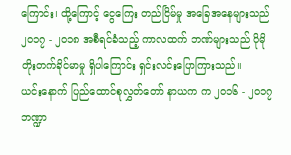ကြောင်း၊ ထို့ကြောင့် ငွေကြေး တည်ငြိမ်မှု အခြေအနေများသည် ၂၀၁၇ - ၂၀၁၈ အစီရင်ခံသည့် ကာလထက် ဘဏ်များသည် ပိုမိုတိုးတက်ခိုင်မာမှု ရှိပါကြောင်း ရှင်းလင်းပြောကြားသည်။
ယင်းနောက် ပြည်ထောင်စုလွှတ်တော် နာယက က ၂၀၁၆ - ၂၀၁၇ ဘဏ္ဍာ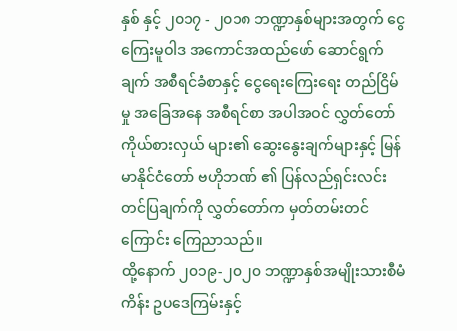နှစ် နှင့် ၂၀၁၇ - ၂၀၁၈ ဘဏ္ဍာနှစ်များအတွက် ငွေကြေးမူဝါဒ အကောင်အထည်ဖော် ဆောင်ရွက်ချက် အစီရင်ခံစာနှင့် ငွေရေးကြေးရေး တည်ငြိမ်မှု အခြေအနေ အစီရင်စာ အပါအဝင် လွှတ်တော်ကိုယ်စားလှယ် များ၏ ဆွေးနွေးချက်များနှင့် မြန်မာနိုင်ငံတော် ဗဟိုဘဏ် ၏ ပြန်လည်ရှင်းလင်းတင်ပြချက်ကို လွှတ်တော်က မှတ်တမ်းတင်ကြောင်း ကြေညာသည်။
ထို့နောက် ၂၀၁၉-၂၀၂၀ ဘဏ္ဍာနှစ်အမျိုးသားစီမံကိန်း ဥပဒေကြမ်းနှင့်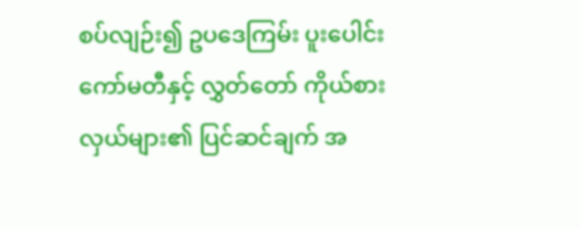စပ်လျဉ်း၍ ဥပဒေကြမ်း ပူးပေါင်း ကော်မတီနှင့် လွှတ်တော် ကိုယ်စားလှယ်များ၏ ပြင်ဆင်ချက် အ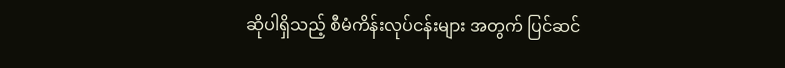ဆိုပါရှိသည့် စီမံကိန်းလုပ်ငန်းများ အတွက် ပြင်ဆင်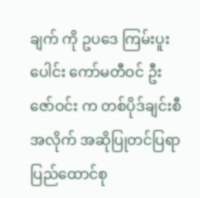ချက် ကို ဥပဒေ ကြမ်းပူးပေါင်း ကော်မတီဝင် ဦးဇော်ဝင်း က တစ်ပိုဒ်ချင်းစီအလိုက် အဆိုပြုတင်ပြရာ ပြည်ထောင်စု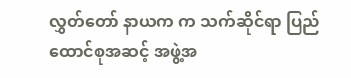လွှတ်တော် နာယက က သက်ဆိုင်ရာ ပြည်ထောင်စုအဆင့် အဖွဲ့အ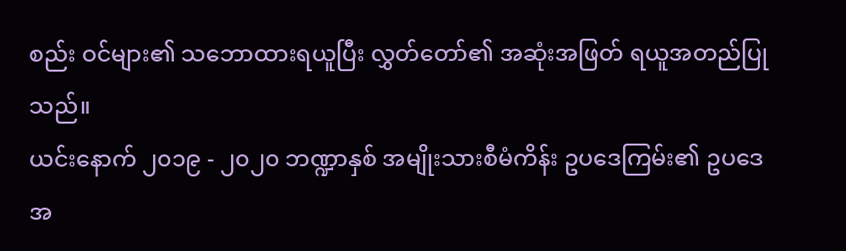စည်း ဝင်များ၏ သဘောထားရယူပြီး လွှတ်တော်၏ အဆုံးအဖြတ် ရယူအတည်ပြုသည်။
ယင်းနောက် ၂၀၁၉ - ၂၀၂၀ ဘဏ္ဍာနှစ် အမျိုးသားစီမံကိန်း ဥပဒေကြမ်း၏ ဥပဒေအ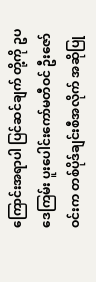ကြောင်းအရာပါ ပြင်ဆင်ချက် တို့ကို ဥပဒေကြမ်း ပူးပေါင်းကော်မတီဝင် ဦးဇော်ဝင်းက တစ်ပိုဒ်ချင်းစီအလိုက် အဆိုပြု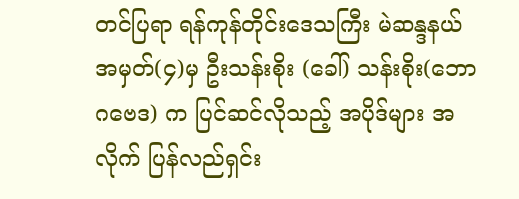တင်ပြရာ ရန်ကုန်တိုင်းဒေသကြီး မဲဆန္ဒနယ် အမှတ်(၄)မှ ဦးသန်းစိုး (ခေါ်) သန်းစိုး(ဘောဂဗေဒ) က ပြင်ဆင်လိုသည့် အပိုဒ်များ အလိုက် ပြန်လည်ရှင်း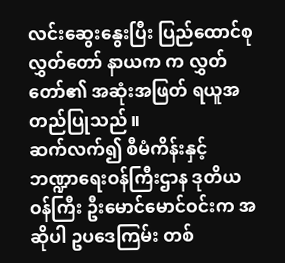လင်းဆွေးနွေးပြီး ပြည်ထောင်စုလွှတ်တော် နာယက က လွှတ်တော်၏ အဆုံးအဖြတ် ရယူအတည်ပြုသည်။
ဆက်လက်၍ စီမံကိန်းနှင့်ဘဏ္ဍာရေးဝန်ကြီးဌာန ဒုတိယဝန်ကြီး ဦးမောင်မောင်ဝင်းက အဆိုပါ ဥပဒေကြမ်း တစ်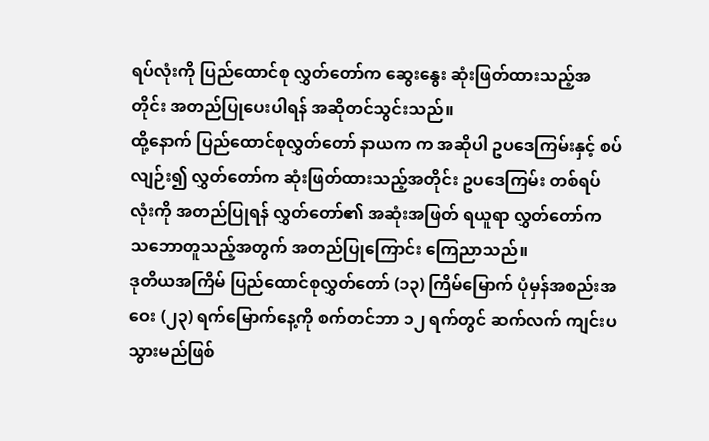ရပ်လုံးကို ပြည်ထောင်စု လွှတ်တော်က ဆွေးနွေး ဆုံးဖြတ်ထားသည့်အတိုင်း အတည်ပြုပေးပါရန် အဆိုတင်သွင်းသည်။
ထို့နောက် ပြည်ထောင်စုလွှတ်တော် နာယက က အဆိုပါ ဥပဒေကြမ်းနှင့် စပ်လျဉ်း၍ လွှတ်တော်က ဆုံးဖြတ်ထားသည့်အတိုင်း ဥပဒေကြမ်း တစ်ရပ်လုံးကို အတည်ပြုရန် လွှတ်တော်၏ အဆုံးအဖြတ် ရယူရာ လွှတ်တော်က သဘောတူသည့်အတွက် အတည်ပြုကြောင်း ကြေညာသည်။
ဒုတိယအကြိမ် ပြည်ထောင်စုလွှတ်တော် (၁၃) ကြိမ်မြောက် ပုံမှန်အစည်းအဝေး (၂၃) ရက်မြောက်နေ့ကို စက်တင်ဘာ ၁၂ ရက်တွင် ဆက်လက် ကျင်းပသွားမည်ဖြစ်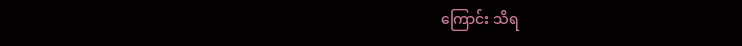ကြောင်း သိရ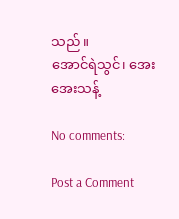သည်။
အောင်ရဲသွင်၊ အေးအေးသန့်

No comments:

Post a Comment